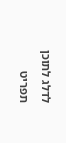לדלג לתוכן
תפריט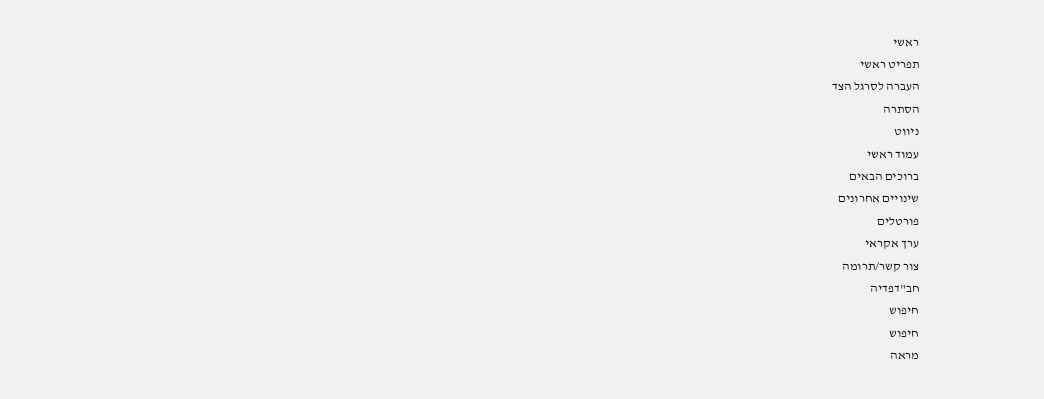ראשי
תפריט ראשי
העברה לסרגל הצד
הסתרה
ניווט
עמוד ראשי
ברוכים הבאים
שינויים אחרונים
פורטלים
ערך אקראי
צור קשר/תרומה
חב"דפדיה
חיפוש
חיפוש
מראה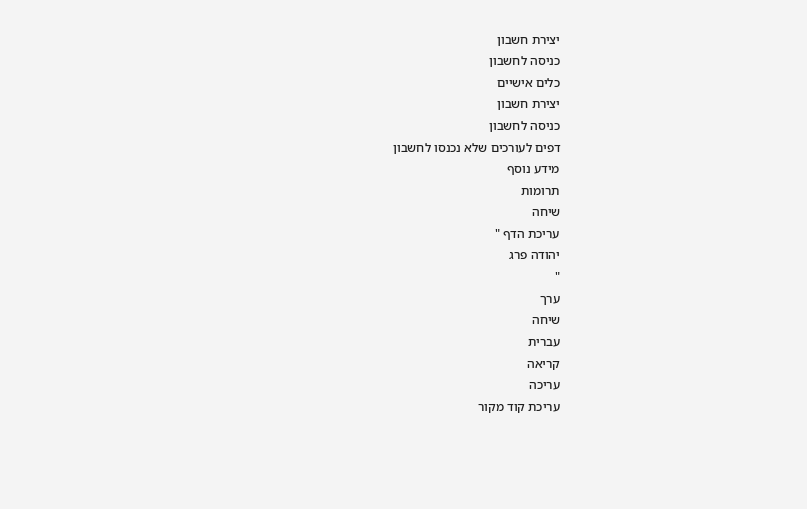יצירת חשבון
כניסה לחשבון
כלים אישיים
יצירת חשבון
כניסה לחשבון
דפים לעורכים שלא נכנסו לחשבון
מידע נוסף
תרומות
שיחה
עריכת הדף "
יהודה פרג
"
ערך
שיחה
עברית
קריאה
עריכה
עריכת קוד מקור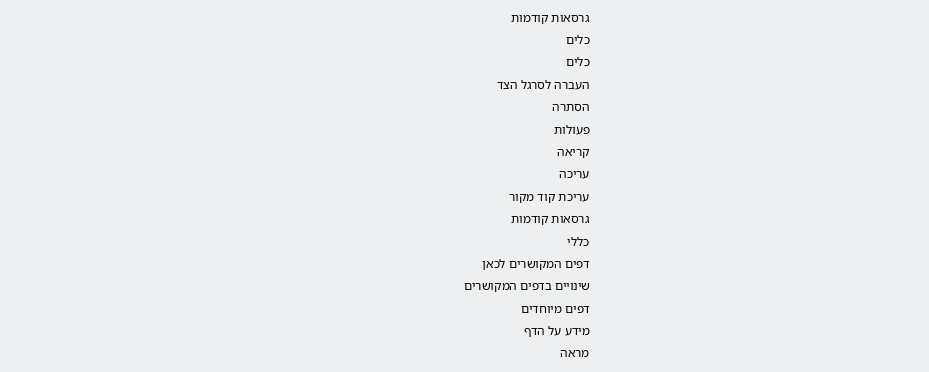גרסאות קודמות
כלים
כלים
העברה לסרגל הצד
הסתרה
פעולות
קריאה
עריכה
עריכת קוד מקור
גרסאות קודמות
כללי
דפים המקושרים לכאן
שינויים בדפים המקושרים
דפים מיוחדים
מידע על הדף
מראה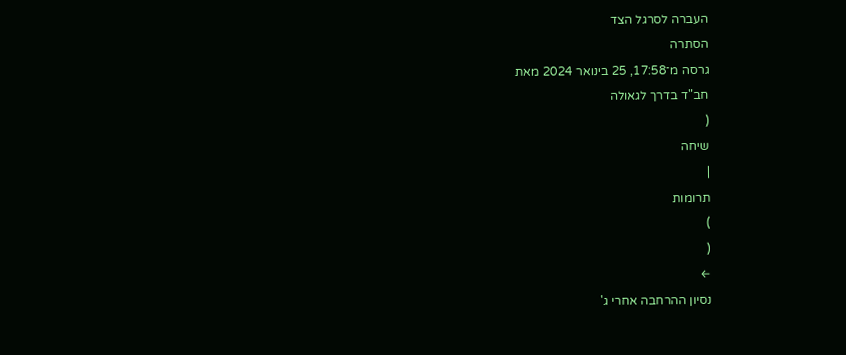העברה לסרגל הצד
הסתרה
גרסה מ־17:58, 25 בינואר 2024 מאת
חב"ד בדרך לגאולה
(
שיחה
|
תרומות
)
(
←
נסיון ההרחבה אחרי ג'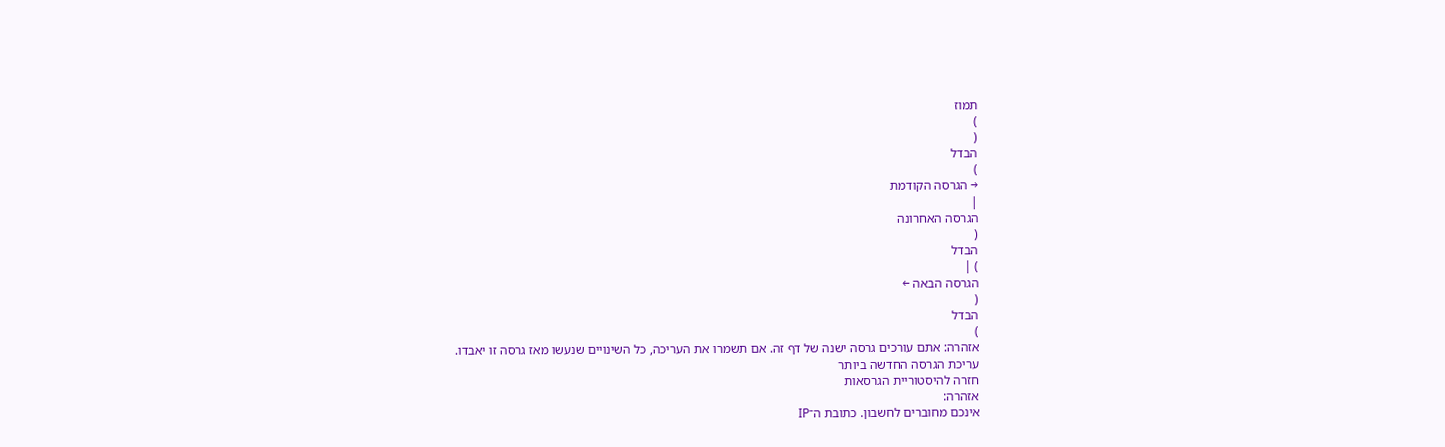תמוז
)
(
הבדל
)
→ הגרסה הקודמת
|
הגרסה האחרונה
(
הבדל
) |
הגרסה הבאה ←
(
הבדל
)
אזהרה: אתם עורכים גרסה ישנה של דף זה. אם תשמרו את העריכה, כל השינויים שנעשו מאז גרסה זו יאבדו.
עריכת הגרסה החדשה ביותר
חזרה להיסטוריית הגרסאות
אזהרה:
אינכם מחוברים לחשבון. כתובת ה־IP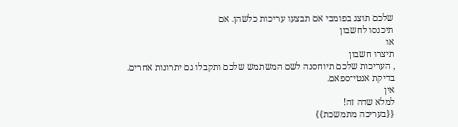שלכם תוצג בפומבי אם תבצעו עריכות כלשהן. אם
תיכנסו לחשבון
או
תיצרו חשבון
, העריכות שלכם תיוחסנה לשם המשתמש שלכם ותקבלו גם יתרונות אחרים.
בדיקת אנטי־ספאם.
אין
למלא שדה זה!
{{בעריכה מתמשכת}}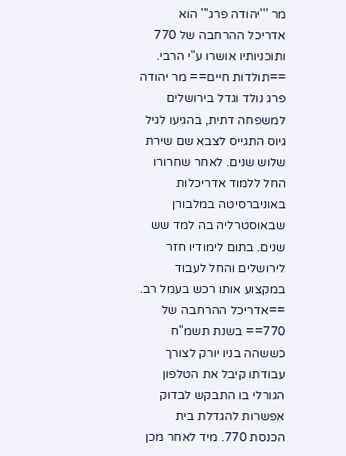מר '''יהודה פרג''' הוא אדריכל ההרחבה של 770 ותוכניותיו אושרו ע"י הרבי. ==תולדות חיים== מר יהודה פרג נולד וגדל בירושלים למשפחה דתית, בהגיעו לגיל גיוס התגייס לצבא שם שירת שלוש שנים. לאחר שחרורו החל ללמוד אדריכלות באוניברסיטה במלבורן שבאוסטרליה בה למד שש שנים. בתום לימודיו חזר לירושלים והחל לעבוד במקצוע אותו רכש בעמל רב. ==אדריכל ההרחבה של 770== בשנת תשמ"ח כששהה בניו יורק לצורך עבודתו קיבל את הטלפון הגורלי בו התבקש לבדוק אפשרות להגדלת בית הכנסת 770. מיד לאחר מכן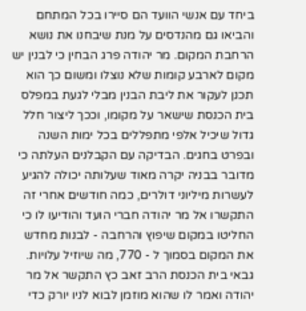ביחד עם אנשי הוועד הם סיירו בכל המתחם והביאו גם מהנדסים על מנת שיבחנו את נושא הרחבת המקום. מר יהודה פרג הבחין כי לבנין יש מקום לארבע קומות שלא נוצלו ומשום כך הוא תכנן לעקור את ליבת הבנין מבלי לגעת במפלס בית הכנסת שישאר על מקומו, וככך ליצור חלל גדול שיכיל אלפי מתפללים בכל ימות השנה ובפרט בחגים. הבדיקה עם הקבלנים העלתה כי מדובר בבניה יקרה מאוד שעלותה יכולה להגיע לעשרות מיליוני דולרים, כמה חודשים אחרי זה התקשרו אל מר יהודה חברי הועד והודיעו לו כי החליטו במקום שיפוץ והרחבה - לבנות מחדש את המקום בסמוך ל - 770, מה שיוזיל עלויות. גבאי בית הכנסת הרב זאב כץ התקשר אל מר יהודה ואמר לו שהוא מוזמן לבוא לניו יורק כדי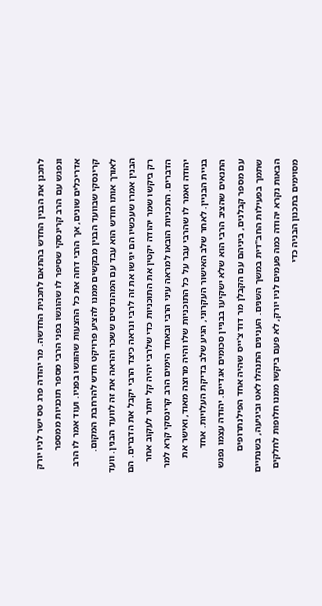לתכנן את הבנין החדש בהתאם לתכנית החדשה. מר יהודה פרג טס ישר לניו יורק ונפגש עם הרב קרינסקי שסיפר לו שהוגשו בפני הרבי מספר תוכניות ממספר אדריכלים שונים, אך הרבי דחה את כל ההצעות שהוגשו בפניו. ועוד אמר לו הרב קרינסקי שבוועד הבנין מבקשים ממנו להציע פרויקט חדש להרחבת המקום. לאורך אותו חודש הוא עבד עם המהנדסים ששכר והראה את זה לוועד הבנין. וועד הבנין אמרו שעכשיו הם יגישו את זה לרבי ונראה כיצד הרבי יקבל את הדברים. הם רק ביקשו שמר יהודה יקטין את התוכניות כדי שלרבי יהיה קל יותר לעקוב אחר הדברים. התכניות הובאו למראה עיני הרבי ובאחד הימים הרב קרינסקי קרא למר יהודה ואמר לו שהרבי עבר על כל התוכניות שלו והיה מרוצה מאוד, ואישר את בניית הבניין. לאחר שלב האישור העקרוני, הגיע שלב בדיקת העלויות. אחד התנאים שהציב הרבי הוא שלא ישקיעו בבניין סכומים אגדיים. יהודה עצמו נפגש עם מספר קבלנים, ביניהם עם הקבלן מר דוד צ'ייס שהיה אחד הפילנתרופים שתמך בפעילות החב"דית במשך השנים. הענינים התנהלו לאט וביגיעה, בשנתיים הבאות נקרא יהודה כמה פעמים לניו יורק, לא פעם ביקשו ממנו חלופות לחלקים מסוימים בתכנון הבניה כדי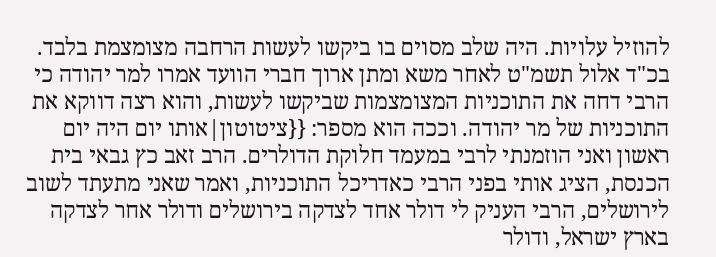להוזיל עלויות. היה שלב מסוים בו ביקשו לעשות הרחבה מצומצמת בלבד. בכ"ד אלול תשמ"ט לאחר משא ומתן ארוך חברי הוועד אמרו למר יהודה כי הרבי דחה את התוכניות המצומצמות שביקשו לעשות, והוא רצה דווקא את התוכניות של מר יהודה. וככה הוא מספר: {{ציטוטון|אותו יום היה יום ראשון ואני הוזמנתי לרבי במעמד חלוקת הדולרים. הרב זאב כץ גבאי בית הכנסת, הציג אותי בפני הרבי כאדריכל התוכניות, ואמר שאני מתעתד לשוב לירושלים, הרבי העניק לי דולר אחד לצדקה בירושלים ודולר אחר לצדקה בארץ ישראל, ודולר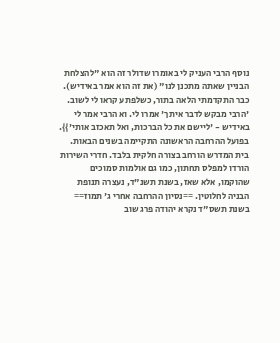נוסף הרבי העניק לי באומרו שדולר זה הוא "להצלחת הבניין שאתה מתכנן לנו" (את זה הוא אמר באידיש). כבר התקדמתי הלאה בתור, כשלפתע קראו לי לשוב. 'הרבי מבקש לדבר איתך' אמרו לי. וא הרבי אמר לי באידיש - 'ליישם את כל הברכות, ואל תאכזב אותי'}}. בפועל ההרחבה הראשונה התקיימה בשנים הבאות. בית המדרש הורחב בצורה חלקית בלבד. חדרי השירות הורדו למפלס תחתון, כמו גם אולמות סמוכים שהוקמו, אלא שאז, בשנת תשנ"ד, נעצרה תנופת הבניה לחלוטין. ==נסיון ההרחבה אחרי ג' תמוז== בשנת תשס"ד נקרא יהודה פרג שוב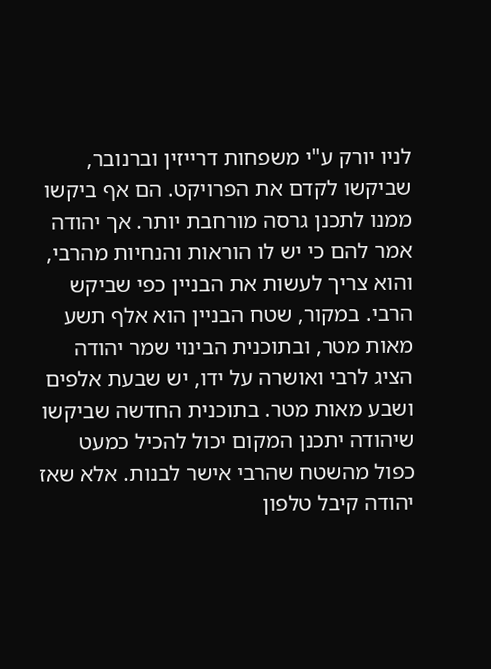לניו יורק ע"י משפחות דרייזין וברנובר, שביקשו לקדם את הפרויקט. הם אף ביקשו ממנו לתכנן גרסה מורחבת יותר. אך יהודה אמר להם כי יש לו הוראות והנחיות מהרבי, והוא צריך לעשות את הבניין כפי שביקש הרבי. במקור, שטח הבניין הוא אלף תשע מאות מטר, ובתוכנית הבינוי שמר יהודה הציג לרבי ואושרה על ידו, יש שבעת אלפים ושבע מאות מטר. בתוכנית החדשה שביקשו שיהודה יתכנן המקום יכול להכיל כמעט כפול מהשטח שהרבי אישר לבנות. אלא שאז יהודה קיבל טלפון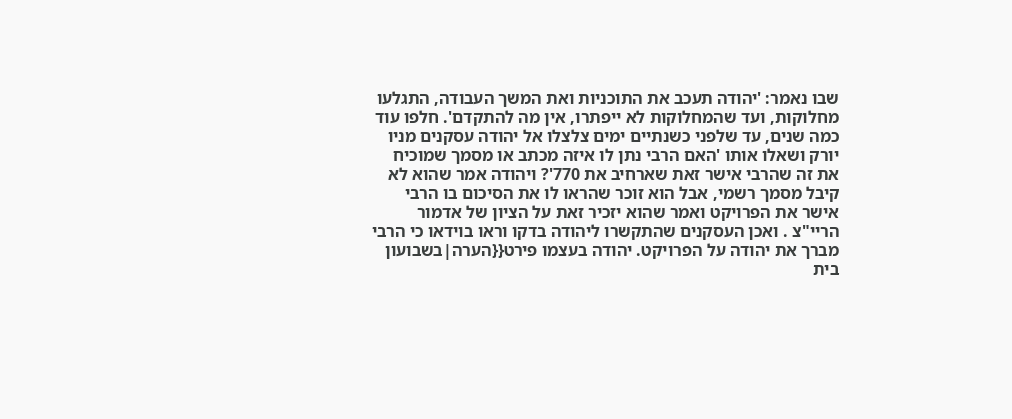שבו נאמר: 'יהודה תעכב את התוכניות ואת המשך העבודה, התגלעו מחלוקות, ועד שהמחלוקות לא ייפתרו, אין מה להתקדם'. חלפו עוד כמה שנים, עד שלפני כשנתיים ימים צלצלו אל יהודה עסקנים מניו יורק ושאלו אותו 'האם הרבי נתן לו איזה מכתב או מסמך שמוכיח את זה שהרבי אישר זאת שארחיב את 770'? ויהודה אמר שהוא לא קיבל מסמך רשמי, אבל הוא זוכר שהראו לו את הסיכום בו הרבי אישר את הפרויקט ואמר שהוא יזכיר זאת על הציון של אדמור הריי"צ . ואכן העסקנים שהתקשרו ליהודה בדקו וראו בוידאו כי הרבי מברך את יהודה על הפרויקט. יהודה בעצמו פירט{{הערה|בשבועון בית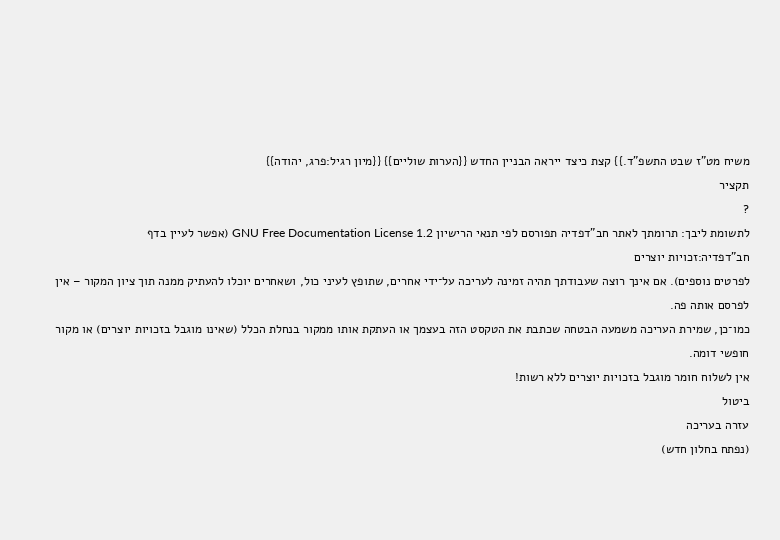משיח מט"ז שבט התשפ"ד.}} קצת כיצד ייראה הבניין החדש {{הערות שוליים}} {{מיון רגיל:פרג, יהודה}}
תקציר
?
לתשומת ליבך: תרומתך לאתר חב"דפדיה תפורסם לפי תנאי הרישיון GNU Free Documentation License 1.2 (אפשר לעיין בדף
חב"דפדיה:זכויות יוצרים
לפרטים נוספים). אם אינך רוצה שעבודתך תהיה זמינה לעריכה על־ידי אחרים, שתופץ לעיני כול, ושאחרים יוכלו להעתיק ממנה תוך ציון המקור – אין לפרסם אותה פה.
כמו־כן, שמירת העריכה משמעה הבטחה שכתבת את הטקסט הזה בעצמך או העתקת אותו ממקור בנחלת הכלל (שאינו מוגבל בזכויות יוצרים) או מקור חופשי דומה.
אין לשלוח חומר מוגבל בזכויות יוצרים ללא רשות!
ביטול
עזרה בעריכה
(נפתח בחלון חדש)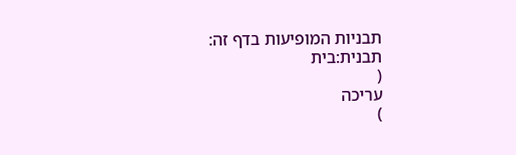תבניות המופיעות בדף זה:
תבנית:בית
(
עריכה
)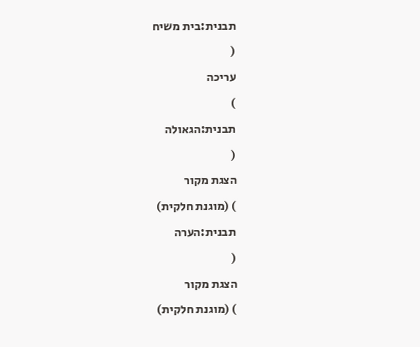תבנית:בית משיח
(
עריכה
)
תבנית:הגאולה
(
הצגת מקור
) (מוגנת חלקית)
תבנית:הערה
(
הצגת מקור
) (מוגנת חלקית)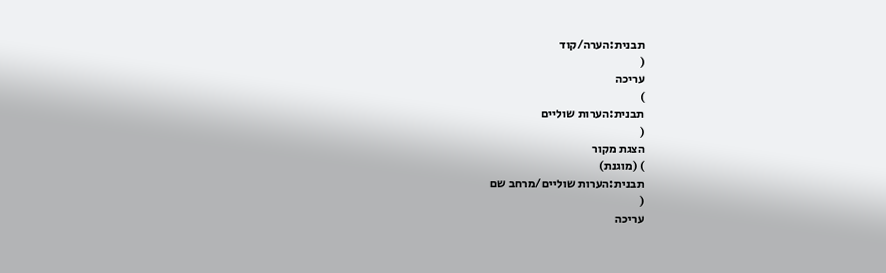תבנית:הערה/קוד
(
עריכה
)
תבנית:הערות שוליים
(
הצגת מקור
) (מוגנת)
תבנית:הערות שוליים/מרחב שם
(
עריכה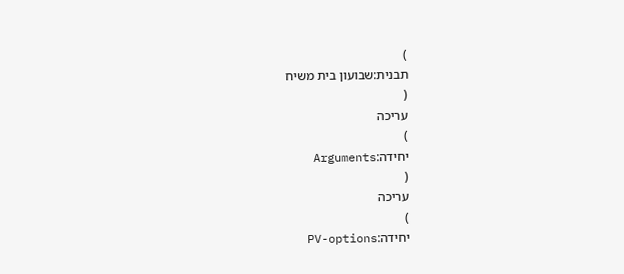)
תבנית:שבועון בית משיח
(
עריכה
)
יחידה:Arguments
(
עריכה
)
יחידה:PV-options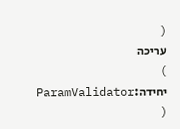(
עריכה
)
יחידה:ParamValidator
(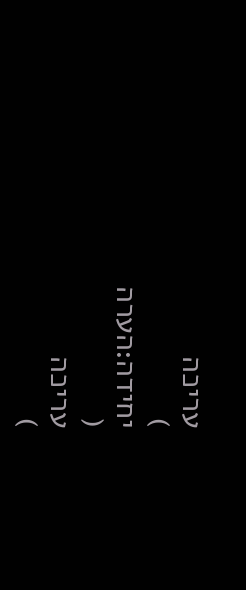עריכה
)
יחידה:הערה
(
עריכה
)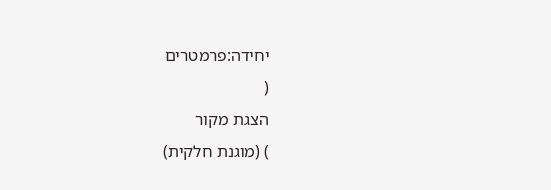יחידה:פרמטרים
(
הצגת מקור
) (מוגנת חלקית)